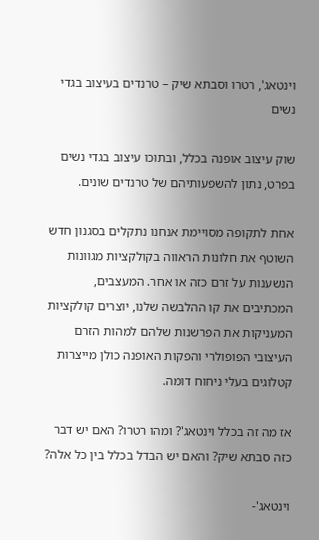וינטאג', רטרו וסבתא שיק – טרנדים בעיצוב בגדי נשים

שוק עיצוב אופנה בכלל, ובתוכו עיצוב בגדי נשים בפרט, נתון להשפעותיהם של טרנדים שונים.

אחת לתקופה מסויימת אנחנו נתקלים בסגנון חדש השוטף את חלונות הראווה בקולקציות מגוונות  הנשענות על זרם כזה או אחר. המעצבים, המכתיבים את קו ההלבשה שלנו, יוצרים קולקציות המעניקות את הפרשנות שלהם למהות הזרם העיצובי הפופולרי והפקות האופנה כולן מייצרות קטלוגים בעלי ניחוח דומה.

אז מה זה בכלל וינטאג'? ומהו רטרו? האם יש דבר כזה סבתא שיק? והאם יש הבדל בכלל בין כל אלה?

וינטאג'-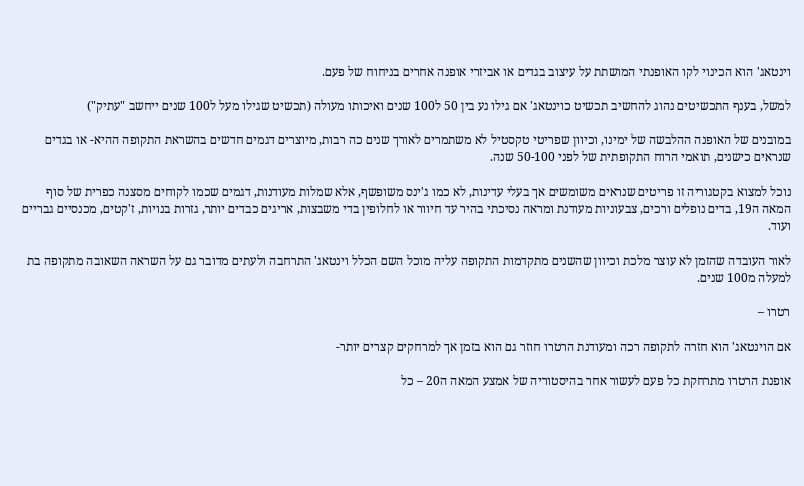וינטאג' הוא הכינוי לקו האופנתי המושתת על עיצוב בגדים או אביזרי אופנה אחרים בניחוח של פעם.

למשל, בענף התכשיטים נהוג להחשיב תכשיט כוינטאג' אם גילו נע בין 50 ל100 שנים ואיכותו מעולה (תכשיט שגילו מעל ל100 שנים ייחשב "עתיק")

במובנים של האופנה ההלבשה של ימינו, וכיוון שפריטי טקסטיל לא משתמרים לאורך שנים כה רבות, מיוצרים דגמים חדשים בהשראת התקופה ההיא- או בגדים שנראים כישנים, תואמי הרוח התקופתית של לפני 50-100 שנה.

נוכל למצוא בקטגוריה זו פריטים שנראים משומשים אך בעלי עדינות, לא כמו ג'ינס משופשף, אלא שמלות מעודנות, דגמים שכמו לקוחים מסצנה כפרית של סוף המאה ה19, בדים נופלים ורכים, צבעוניות מעודנת ומראה נסיכתי בהיר עד חיוור או לחלופין בדי משבצות, אריגים כבדים יותר, גזרות בנויות, ז'קטים, מכנסיים גבריים ועוד.

לאור העובדה שהזמן לא עוצר מלכת וכיוון שהשנים מתקדמות התקופה עליה מוכל השם הכלל וינטאג' התרחבה ולעתים מדובר גם על השראה השאובה מתקופה בת למעלה מ100 שנים.

רטרו –

אם הוינטאג' הוא חזרה לתקופה רכה ומעודנת הרטרו חוזר גם הוא בזמן אך למרחקים קצרים יותר-

אופנת הרטרו מתרחקת כל פעם לעשור אחר בהיסטוריה של אמצע המאה ה20 – כל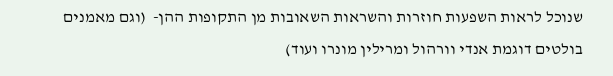שנוכל לראות השפעות חוזרות והשראות השאובות מן התקופות ההן-  (וגם מאמנים בולטים דוגמת אנדי וורהול ומרילין מונרו ועוד)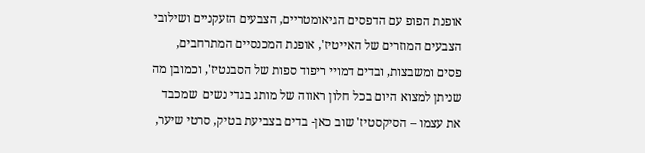אופנת הפופ עם הדפסים הגיאומטריים, הצבעים הזעקניים ושילובי הצבעים המוזרים של האייטיז', אופנת המכנסיים המתרחבים, פסים ומשבצות, ובדים דמויי ריפוד ספות של הסבנטיז', וכמובן מה שניתן למצוא היום בכל חלון ראווה של מותג בגדי נשים  שמכבד את עצמו – הסיקסטיז' שוב כאן- בדים בצביעת בטיק, סרטי שיער,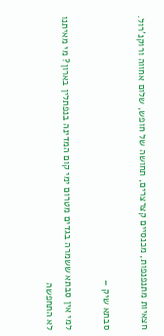חצאיות מתנפנפות, מכנסיים קצרצרים, תחושה של חופש, שלום אחווה ורוקנ'רול.

סבתא שיק –

למי אין סבתא ששמרה בגדים מטרום ימי קום המדינה בנפתלין בארון? מי מאיתנו לא התחפשה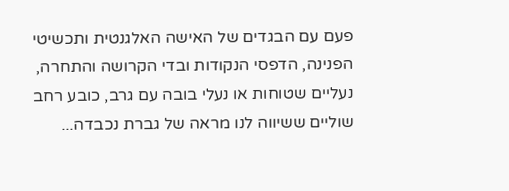פעם עם הבגדים של האישה האלגנטית ותכשיטי הפנינה, הדפסי הנקודות ובדי הקרושה והתחרה, נעליים שטוחות או נעלי בובה עם גרב, כובע רחב שוליים ששיווה לנו מראה של גברת נכבדה...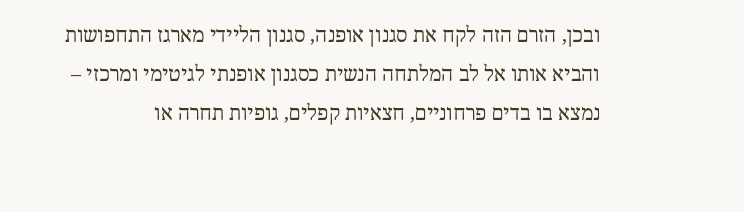ובכן, הזרם הזה לקח את סגנון אופנה, סגנון הליידי מארגז התחפושות והביא אותו אל לב המלתחה הנשית כסגנון אופנתי לגיטימי ומרכזי – נמצא בו בדים פרחוניים, חצאיות קפלים, גופיות תחרה או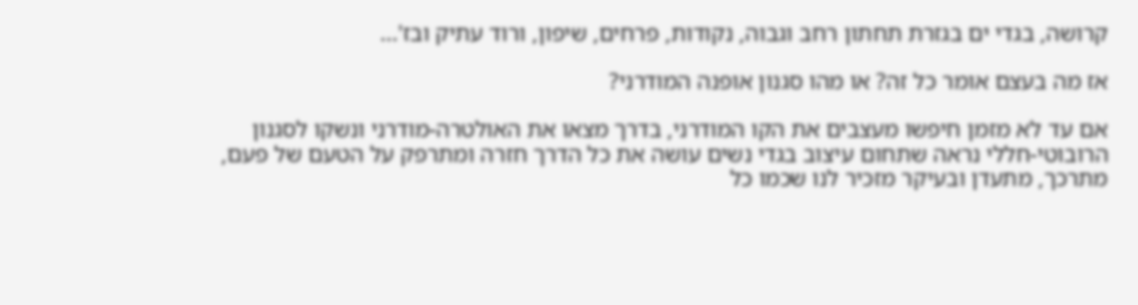קרושה, בגדי ים בגזרת תחתון רחב וגבוה, נקודות, פרחים, שיפון, ורוד עתיק ובז'...

אז מה בעצם אומר כל זה? או מהו סגנון אופנה המודרני?

אם עד לא מזמן חיפשו מעצבים את הקו המודרני, בדרך מצאו את האולטרה-מודרני ונשקו לסגנון הרובוטי-חללי נראה שתחום עיצוב בגדי נשים עושה את כל הדרך חזרה ומתרפק על הטעם של פעם, מתרכך, מתעדן ובעיקר מזכיר לנו שכמו כל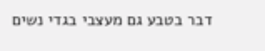דבר בטבע גם מעצבי בגדי נשים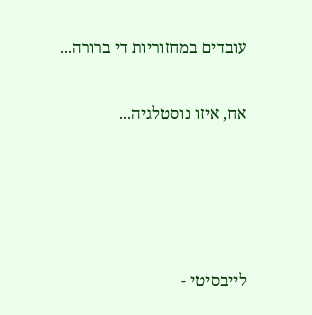עובדים במחזוריות די ברורה...

אח, איזו נוסטלגיה...




לייבסיטי -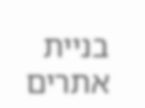בניית אתרים